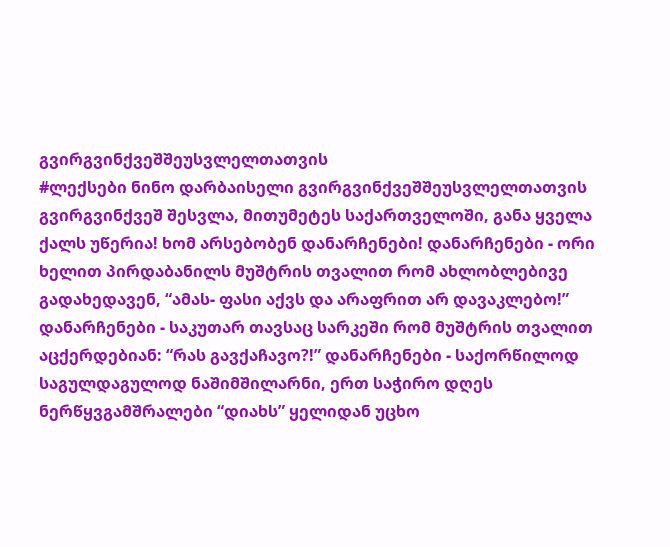გვირგვინქვეშშეუსვლელთათვის
#ლექსები ნინო დარბაისელი გვირგვინქვეშშეუსვლელთათვის გვირგვინქვეშ შესვლა, მითუმეტეს საქართველოში, განა ყველა ქალს უწერია! ხომ არსებობენ დანარჩენები! დანარჩენები - ორი ხელით პირდაბანილს მუშტრის თვალით რომ ახლობლებივე გადახედავენ, “ამას- ფასი აქვს და არაფრით არ დავაკლებო!” დანარჩენები - საკუთარ თავსაც სარკეში რომ მუშტრის თვალით აცქერდებიან: “რას გავქაჩავო?!” დანარჩენები - საქორწილოდ საგულდაგულოდ ნაშიმშილარნი, ერთ საჭირო დღეს ნერწყვგამშრალები “დიახს” ყელიდან უცხო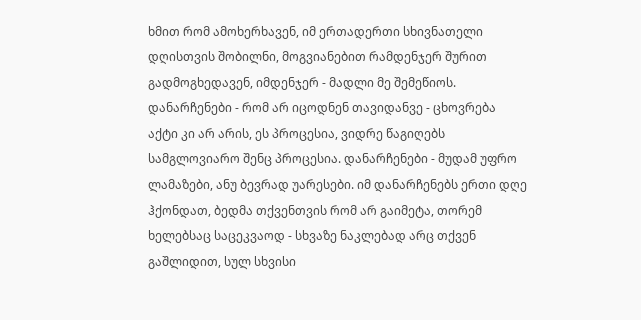ხმით რომ ამოხერხავენ, იმ ერთადერთი სხივნათელი დღისთვის შობილნი, მოგვიანებით რამდენჯერ შურით გადმოგხედავენ, იმდენჯერ - მადლი მე შემეწიოს. დანარჩენები - რომ არ იცოდნენ თავიდანვე - ცხოვრება აქტი კი არ არის, ეს პროცესია, ვიდრე წაგიღებს სამგლოვიარო შენც პროცესია. დანარჩენები - მუდამ უფრო ლამაზები, ანუ ბევრად უარესები. იმ დანარჩენებს ერთი დღე ჰქონდათ, ბედმა თქვენთვის რომ არ გაიმეტა, თორემ ხელებსაც საცეკვაოდ - სხვაზე ნაკლებად არც თქვენ გაშლიდით, სულ სხვისი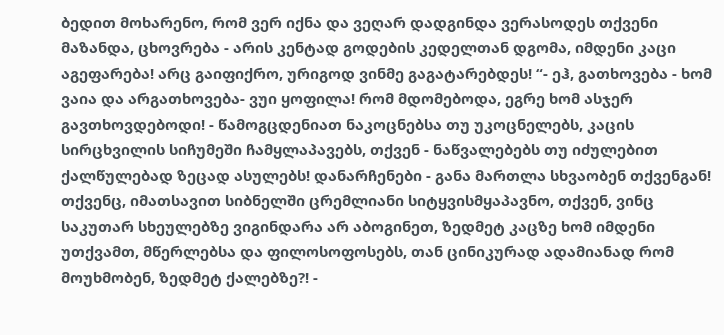ბედით მოხარენო, რომ ვერ იქნა და ვეღარ დადგინდა ვერასოდეს თქვენი მაზანდა, ცხოვრება - არის კენტად გოდების კედელთან დგომა, იმდენი კაცი აგეფარება! არც გაიფიქრო, ურიგოდ ვინმე გაგატარებდეს! “- ეჰ, გათხოვება - ხომ ვაია და არგათხოვება- ვუი ყოფილა! რომ მდომებოდა, ეგრე ხომ ასჯერ გავთხოვდებოდი! - წამოგცდენიათ ნაკოცნებსა თუ უკოცნელებს, კაცის სირცხვილის სიჩუმეში ჩამყლაპავებს, თქვენ - ნაწვალებებს თუ იძულებით ქალწულებად ზეცად ასულებს! დანარჩენები - განა მართლა სხვაობენ თქვენგან! თქვენც, იმათსავით სიბნელში ცრემლიანი სიტყვისმყაპავნო, თქვენ, ვინც საკუთარ სხეულებზე ვიგინდარა არ აბოგინეთ, ზედმეტ კაცზე ხომ იმდენი უთქვამთ, მწერლებსა და ფილოსოფოსებს, თან ცინიკურად ადამიანად რომ მოუხმობენ, ზედმეტ ქალებზე?! -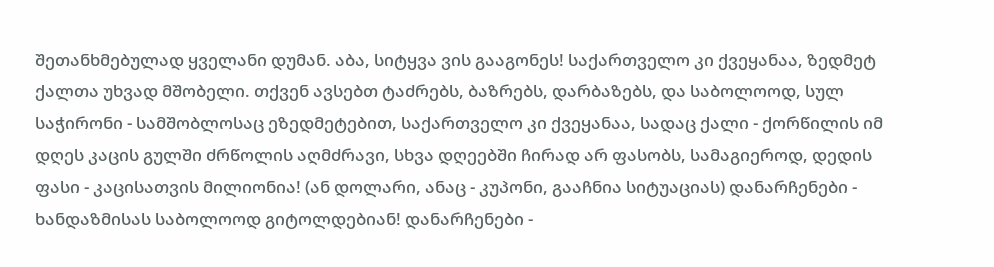შეთანხმებულად ყველანი დუმან. აბა, სიტყვა ვის გააგონეს! საქართველო კი ქვეყანაა, ზედმეტ ქალთა უხვად მშობელი. თქვენ ავსებთ ტაძრებს, ბაზრებს, დარბაზებს, და საბოლოოდ, სულ საჭირონი - სამშობლოსაც ეზედმეტებით, საქართველო კი ქვეყანაა, სადაც ქალი - ქორწილის იმ დღეს კაცის გულში ძრწოლის აღმძრავი, სხვა დღეებში ჩირად არ ფასობს, სამაგიეროდ, დედის ფასი - კაცისათვის მილიონია! (ან დოლარი, ანაც - კუპონი, გააჩნია სიტუაციას) დანარჩენები - ხანდაზმისას საბოლოოდ გიტოლდებიან! დანარჩენები -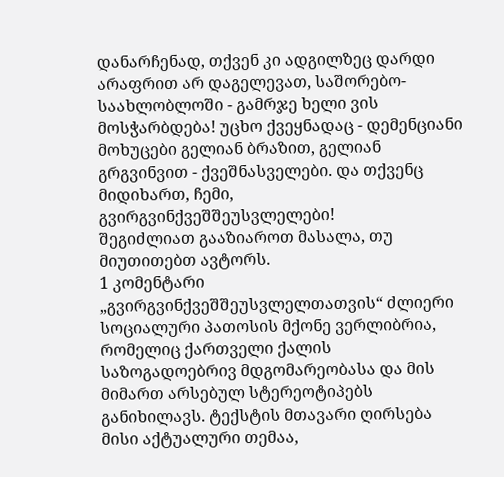დანარჩენად, თქვენ კი ადგილზეც დარდი არაფრით არ დაგელევათ, საშორებო-საახლობლოში - გამრჯე ხელი ვის მოსჭარბდება! უცხო ქვეყნადაც - დემენციანი მოხუცები გელიან ბრაზით, გელიან გრგვინვით - ქვეშნასველები. და თქვენც მიდიხართ, ჩემი, გვირგვინქვეშშეუსვლელები!
შეგიძლიათ გააზიაროთ მასალა, თუ მიუთითებთ ავტორს.
1 კომენტარი
„გვირგვინქვეშშეუსვლელთათვის“ ძლიერი სოციალური პათოსის მქონე ვერლიბრია, რომელიც ქართველი ქალის საზოგადოებრივ მდგომარეობასა და მის მიმართ არსებულ სტერეოტიპებს განიხილავს. ტექსტის მთავარი ღირსება მისი აქტუალური თემაა,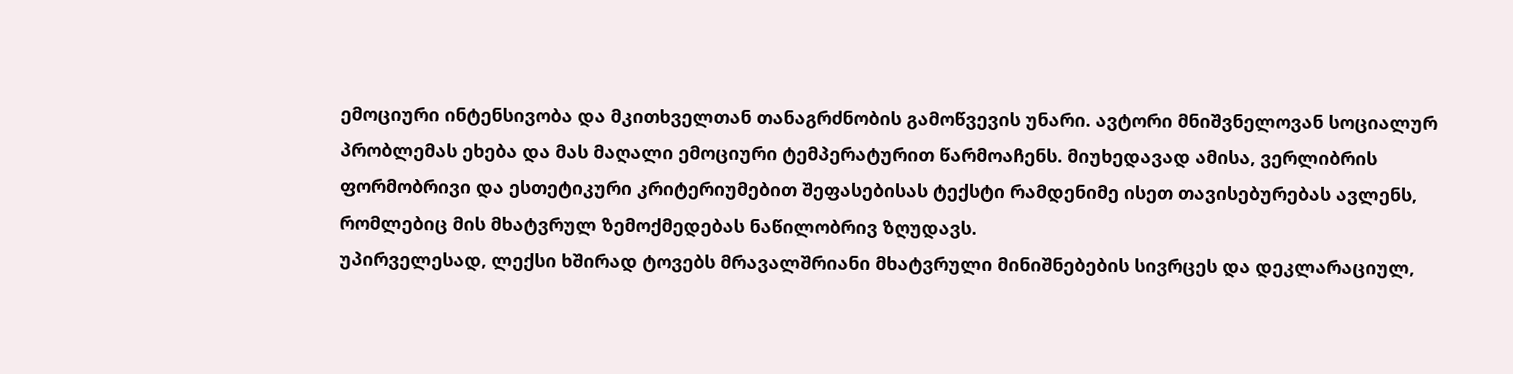ემოციური ინტენსივობა და მკითხველთან თანაგრძნობის გამოწვევის უნარი. ავტორი მნიშვნელოვან სოციალურ პრობლემას ეხება და მას მაღალი ემოციური ტემპერატურით წარმოაჩენს. მიუხედავად ამისა, ვერლიბრის ფორმობრივი და ესთეტიკური კრიტერიუმებით შეფასებისას ტექსტი რამდენიმე ისეთ თავისებურებას ავლენს, რომლებიც მის მხატვრულ ზემოქმედებას ნაწილობრივ ზღუდავს.
უპირველესად, ლექსი ხშირად ტოვებს მრავალშრიანი მხატვრული მინიშნებების სივრცეს და დეკლარაციულ,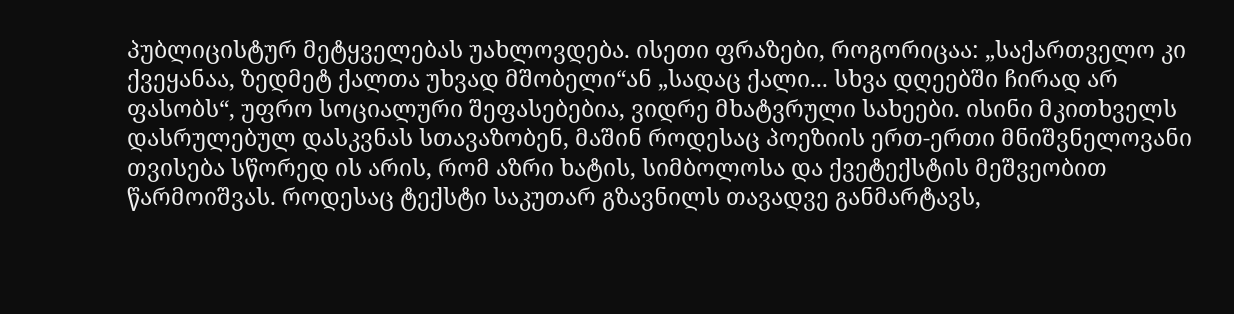პუბლიცისტურ მეტყველებას უახლოვდება. ისეთი ფრაზები, როგორიცაა: „საქართველო კი ქვეყანაა, ზედმეტ ქალთა უხვად მშობელი“ან „სადაც ქალი... სხვა დღეებში ჩირად არ ფასობს“, უფრო სოციალური შეფასებებია, ვიდრე მხატვრული სახეები. ისინი მკითხველს დასრულებულ დასკვნას სთავაზობენ, მაშინ როდესაც პოეზიის ერთ-ერთი მნიშვნელოვანი თვისება სწორედ ის არის, რომ აზრი ხატის, სიმბოლოსა და ქვეტექსტის მეშვეობით წარმოიშვას. როდესაც ტექსტი საკუთარ გზავნილს თავადვე განმარტავს,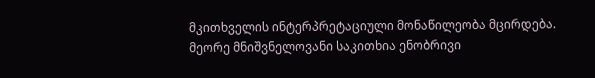მკითხველის ინტერპრეტაციული მონაწილეობა მცირდება.
მეორე მნიშვნელოვანი საკითხია ენობრივი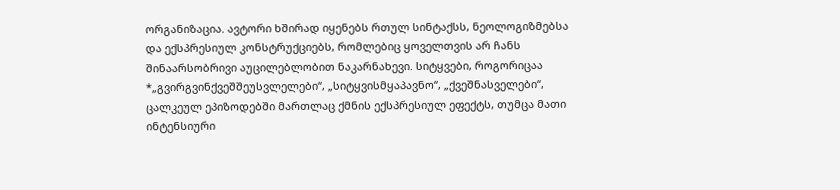ორგანიზაცია. ავტორი ხშირად იყენებს რთულ სინტაქსს, ნეოლოგიზმებსა და ექსპრესიულ კონსტრუქციებს, რომლებიც ყოველთვის არ ჩანს შინაარსობრივი აუცილებლობით ნაკარნახევი. სიტყვები, როგორიცაა *„გვირგვინქვეშშეუსვლელები“, „სიტყვისმყაპავნო“, „ქვეშნასველები“, ცალკეულ ეპიზოდებში მართლაც ქმნის ექსპრესიულ ეფექტს, თუმცა მათი ინტენსიური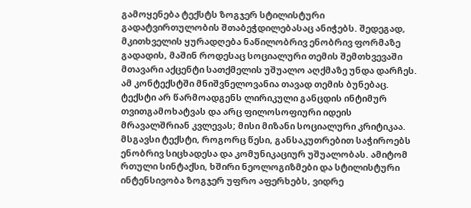გამოყენება ტექსტს ზოგჯერ სტილისტური გადატვირთულობის შთაბეჭდილებასაც ანიჭებს. შედეგად, მკითხველის ყურადღება ნაწილობრივ ენობრივ ფორმაზე გადადის, მაშინ როდესაც სოციალური თემის შემთხვევაში მთავარი აქცენტი სათქმელის უშუალო აღქმაზე უნდა დარჩეს.
ამ კონტექსტში მნიშვნელოვანია თავად თემის ბუნებაც. ტექსტი არ წარმოადგენს ლირიკული განცდის ინტიმურ თვითგამოხატვას და არც ფილოსოფიური იდეის მრავალშრიან კვლევას; მისი მიზანი სოციალური კრიტიკაა. მსგავსი ტექსტი, როგორც წესი, განსაკუთრებით საჭიროებს ენობრივ სიცხადესა და კომუნიკაციურ უშუალობას. ამიტომ რთული სინტაქსი, ხშირი ნეოლოგიზმები და სტილისტური ინტენსივობა ზოგჯერ უფრო აფერხებს, ვიდრე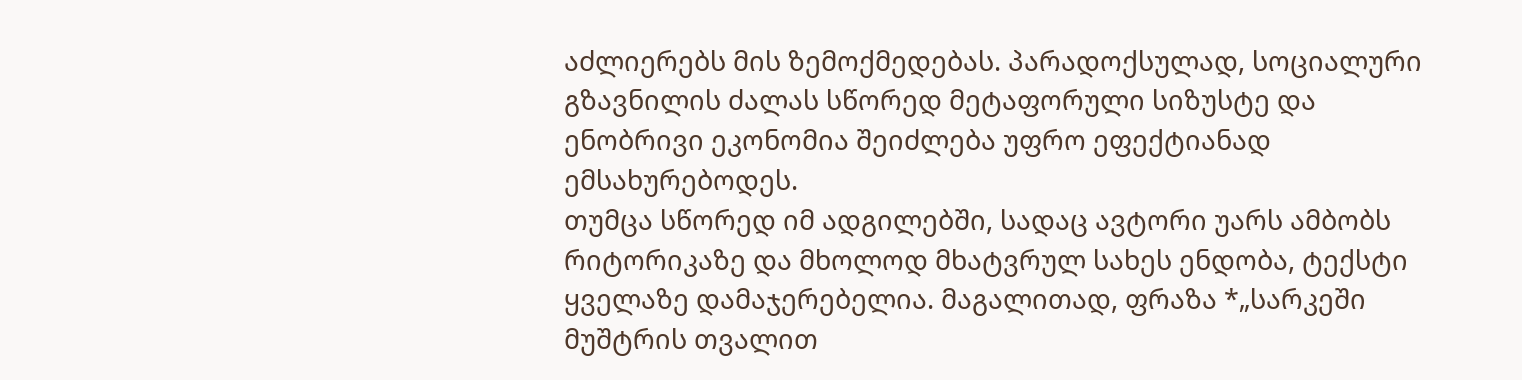აძლიერებს მის ზემოქმედებას. პარადოქსულად, სოციალური გზავნილის ძალას სწორედ მეტაფორული სიზუსტე და ენობრივი ეკონომია შეიძლება უფრო ეფექტიანად ემსახურებოდეს.
თუმცა სწორედ იმ ადგილებში, სადაც ავტორი უარს ამბობს რიტორიკაზე და მხოლოდ მხატვრულ სახეს ენდობა, ტექსტი ყველაზე დამაჯერებელია. მაგალითად, ფრაზა *„სარკეში მუშტრის თვალით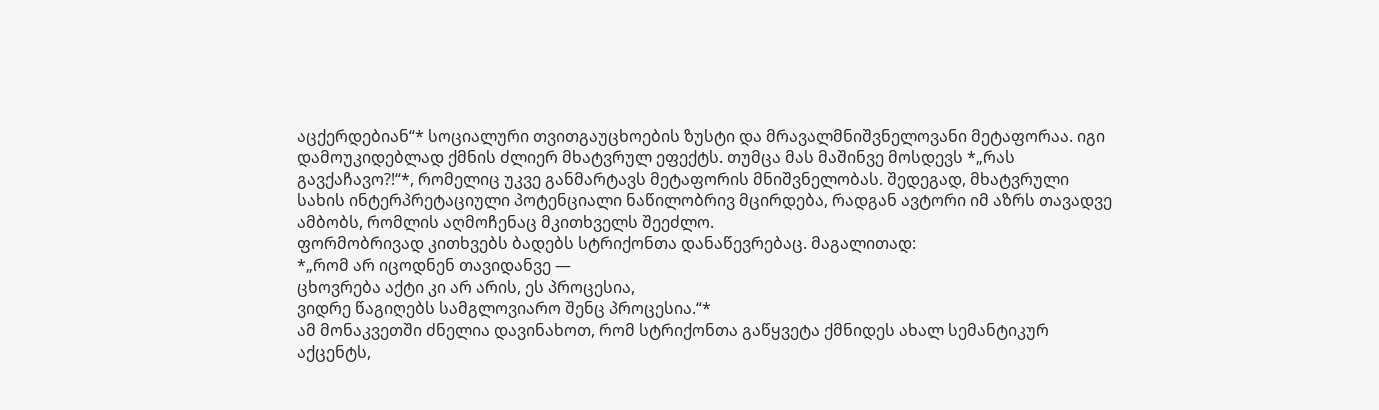აცქერდებიან“* სოციალური თვითგაუცხოების ზუსტი და მრავალმნიშვნელოვანი მეტაფორაა. იგი დამოუკიდებლად ქმნის ძლიერ მხატვრულ ეფექტს. თუმცა მას მაშინვე მოსდევს *„რას გავქაჩავო?!“*, რომელიც უკვე განმარტავს მეტაფორის მნიშვნელობას. შედეგად, მხატვრული სახის ინტერპრეტაციული პოტენციალი ნაწილობრივ მცირდება, რადგან ავტორი იმ აზრს თავადვე ამბობს, რომლის აღმოჩენაც მკითხველს შეეძლო.
ფორმობრივად კითხვებს ბადებს სტრიქონთა დანაწევრებაც. მაგალითად:
*„რომ არ იცოდნენ თავიდანვე —
ცხოვრება აქტი კი არ არის, ეს პროცესია,
ვიდრე წაგიღებს სამგლოვიარო შენც პროცესია.“*
ამ მონაკვეთში ძნელია დავინახოთ, რომ სტრიქონთა გაწყვეტა ქმნიდეს ახალ სემანტიკურ აქცენტს,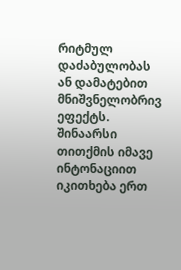რიტმულ დაძაბულობას ან დამატებით მნიშვნელობრივ ეფექტს. შინაარსი თითქმის იმავე ინტონაციით იკითხება ერთ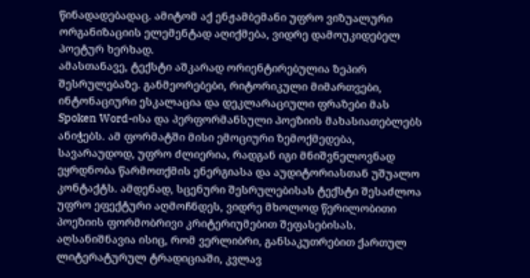წინადადებადაც. ამიტომ აქ ენჟამბემანი უფრო ვიზუალური ორგანიზაციის ელემენტად აღიქმება, ვიდრე დამოუკიდებელ პოეტურ ხერხად.
ამასთანავე, ტექსტი აშკარად ორიენტირებულია ზეპირ შესრულებაზე. განმეორებები, რიტორიკული მიმართვები, ინტონაციური ესკალაცია და დეკლარაციული ფრაზები მას Spoken Word-ისა და პერფორმანსული პოეზიის მახასიათებლებს ანიჭებს. ამ ფორმატში მისი ემოციური ზემოქმედება, სავარაუდოდ, უფრო ძლიერია, რადგან იგი მნიშვნელოვნად ეყრდნობა წარმოთქმის ენერგიასა და აუდიტორიასთან უშუალო კონტაქტს. ამდენად, სცენური შესრულებისას ტექსტი შესაძლოა უფრო ეფექტური აღმოჩნდეს, ვიდრე მხოლოდ წერილობითი პოეზიის ფორმობრივი კრიტერიუმებით შეფასებისას.
აღსანიშნავია ისიც, რომ ვერლიბრი, განსაკუთრებით ქართულ ლიტერატურულ ტრადიციაში, კვლავ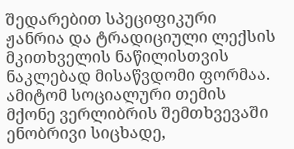შედარებით სპეციფიკური ჟანრია და ტრადიციული ლექსის მკითხველის ნაწილისთვის ნაკლებად მისაწვდომი ფორმაა. ამიტომ სოციალური თემის მქონე ვერლიბრის შემთხვევაში ენობრივი სიცხადე,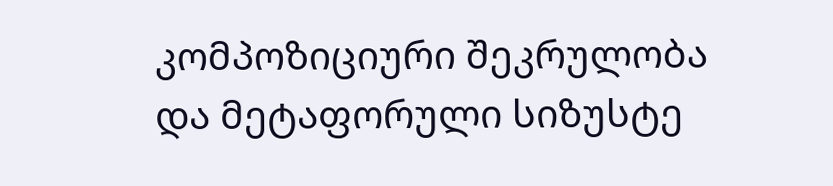კომპოზიციური შეკრულობა და მეტაფორული სიზუსტე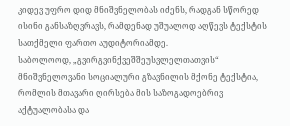კიდევ უფრო დიდ მნიშვნელობას იძენს, რადგან სწორედ ისინი განსაზღვრავს, რამდენად უშუალოდ აღწევს ტექსტის სათქმელი ფართო აუდიტორიამდე.
საბოლოოდ, „გვირგვინქვეშშეუსვლელთათვის“ მნიშვნელოვანი სოციალური გზავნილის მქონე ტექსტია, რომლის მთავარი ღირსება მის საზოგადოებრივ აქტუალობასა და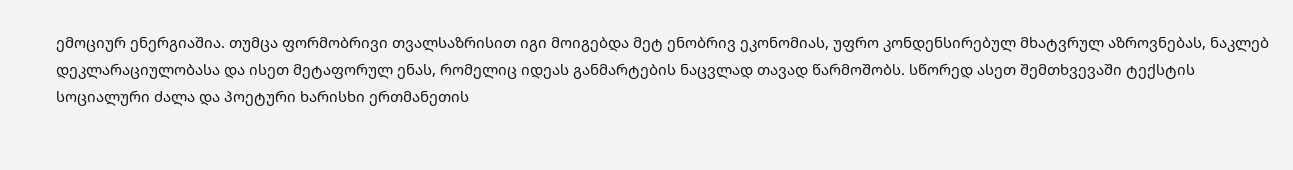ემოციურ ენერგიაშია. თუმცა ფორმობრივი თვალსაზრისით იგი მოიგებდა მეტ ენობრივ ეკონომიას, უფრო კონდენსირებულ მხატვრულ აზროვნებას, ნაკლებ დეკლარაციულობასა და ისეთ მეტაფორულ ენას, რომელიც იდეას განმარტების ნაცვლად თავად წარმოშობს. სწორედ ასეთ შემთხვევაში ტექსტის სოციალური ძალა და პოეტური ხარისხი ერთმანეთის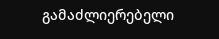გამაძლიერებელი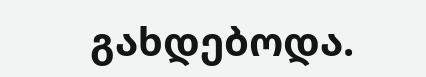გახდებოდა.